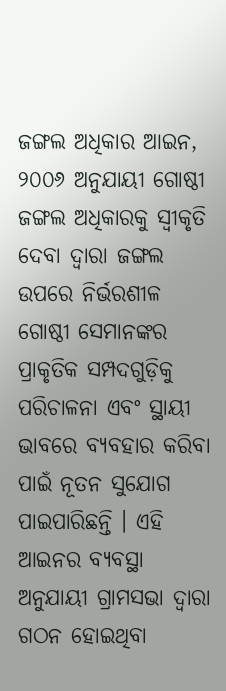ଜଙ୍ଗଲ ଅଧିକାର ଆଇନ, ୨୦୦୬ ଅନୁଯାୟୀ ଗୋଷ୍ଠୀ ଜଙ୍ଗଲ ଅଧିକାରକୁ ସ୍ୱୀକୃତି ଦେବା ଦ୍ୱାରା ଜଙ୍ଗଲ ଉପରେ ନିର୍ଭରଶୀଳ ଗୋଷ୍ଠୀ ସେମାନଙ୍କର ପ୍ରାକୃତିକ ସମ୍ପଦଗୁଡ଼ିକୁ ପରିଚାଳନା ଏବଂ ସ୍ଥାୟୀ ଭାବରେ ବ୍ୟବହାର କରିବା ପାଇଁ ନୂତନ ସୁଯୋଗ ପାଇପାରିଛନ୍ତି । ଏହି ଆଇନର ବ୍ୟବସ୍ଥା ଅନୁଯାୟୀ ଗ୍ରାମସଭା ଦ୍ୱାରା ଗଠନ ହୋଇଥିବା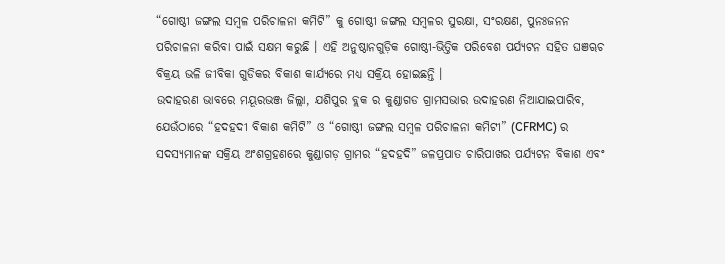“ଗୋଷ୍ଠୀ ଜଙ୍ଗଲ ସମ୍ବଳ ପରିଚାଳନା କମିଟି” କୁ ଗୋଷ୍ଠୀ ଜଙ୍ଗଲ ସମ୍ବଳର ସୁରକ୍ଷା, ସଂରକ୍ଷଣ, ପୁନଃଜନନ ପରିଚାଳନା କରିବା ପାଇଁ ସକ୍ଷମ କରୁଛି । ଏହି ଅନୁଷ୍ଠାନଗୁଡ଼ିକ ଗୋଷ୍ଠୀ-ଭିତ୍ତିକ ପରିବେଶ ପର୍ଯ୍ୟଟନ ସହିତ ଘଞୠଚ ବିକ୍ରୟ ଭଳି ଜୀବିକା ଗୁଡିକର ବିକାଶ କାର୍ଯ୍ୟରେ ମଧ୍ୟ ସକ୍ରିୟ ହୋଇଛନ୍ତି ।
ଉଦାହରଣ ଭାବରେ ମୟୂରଭଞ୍ଜ ଜିଲ୍ଲା, ଯଶିପୁର ବ୍ଲକ ର କୁଣ୍ଡାଗଡ ଗ୍ରାମସଭାର ଉଦାହରଣ ନିଆଯାଇପାରିବ, ଯେଉଁଠାରେ “ହଦହଦୀ ବିକାଶ କମିଟି” ଓ “ଗୋଷ୍ଠୀ ଜଙ୍ଗଲ ସମ୍ବଳ ପରିଚାଳନା କମିଟୀ” (CFRMC) ର ସଦସ୍ୟମାନଙ୍କ ସକ୍ରିୟ ଅଂଶଗ୍ରହଣରେ କୁଣ୍ଡାଗଡ଼ ଗ୍ରାମର “ହଦହଦି” ଜଳପ୍ରପାତ ଚାରିପାଖର ପର୍ଯ୍ୟଟନ ବିକାଶ ଏବଂ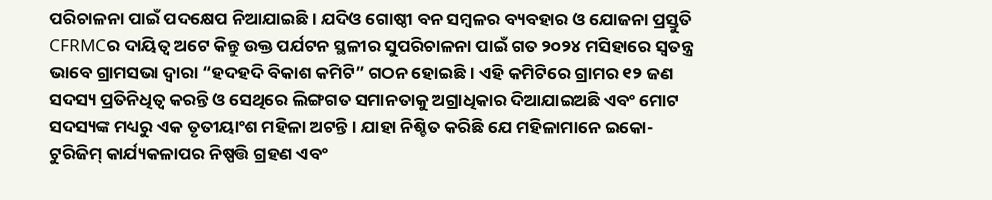ପରିଚାଳନା ପାଇଁ ପଦକ୍ଷେପ ନିଆଯାଇଛି । ଯଦିଓ ଗୋଷ୍ଠୀ ବନ ସମ୍ବଳର ବ୍ୟବହାର ଓ ଯୋଜନା ପ୍ରସ୍ତୁତି CFRMCର ଦାୟିତ୍ୱ ଅଟେ କିନ୍ତୁ ଉକ୍ତ ପର୍ଯଟନ ସ୍ଥଳୀର ସୁପରିଚାଳନା ପାଇଁ ଗତ ୨୦୨୪ ମସିହାରେ ସ୍ୱତନ୍ତ୍ର ଭାବେ ଗ୍ରାମସଭା ଦ୍ୱାରା “ହଦହଦି ବିକାଶ କମିଟି” ଗଠନ ହୋଇଛି । ଏହି କମିଟିରେ ଗ୍ରାମର ୧୨ ଜଣ ସଦସ୍ୟ ପ୍ରତିନିଧିତ୍ୱ କରନ୍ତି ଓ ସେଥିରେ ଲିଙ୍ଗଗତ ସମାନତାକୁ ଅଗ୍ରାଧିକାର ଦିଆଯାଇଅଛି ଏବଂ ମୋଟ ସଦସ୍ୟଙ୍କ ମଧ୍ୟରୁ ଏକ ତୃତୀୟାଂଶ ମହିଳା ଅଟନ୍ତି । ଯାହା ନିଶ୍ଚିତ କରିଛି ଯେ ମହିଳାମାନେ ଇକୋ-ଟୁରିଜିମ୍ କାର୍ଯ୍ୟକଳାପର ନିଷ୍ପତ୍ତି ଗ୍ରହଣ ଏବଂ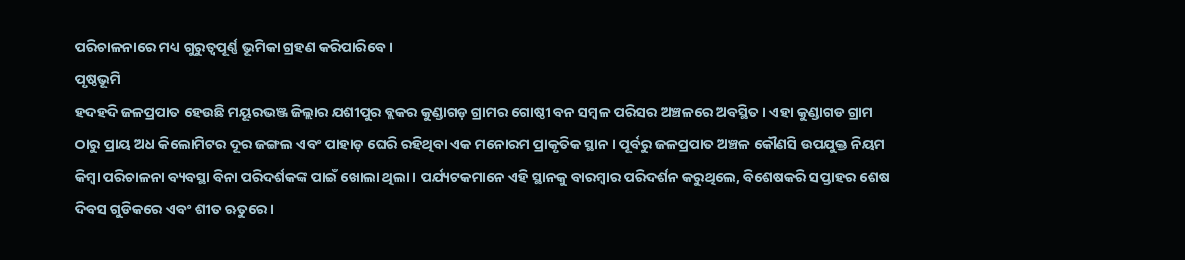ପରିଚାଳନାରେ ମଧ୍ୟ ଗୁରୁତ୍ୱପୂର୍ଣ୍ଣ ଭୂମିକା ଗ୍ରହଣ କରିପାରିବେ ।
ପୃଷ୍ଠଭୂମି
ହଦହଦି ଜଳପ୍ରପାତ ହେଉଛି ମୟୂରଭଞ୍ଜ ଜିଲ୍ଲାର ଯଶୀପୁର ବ୍ଲକର କୁଣ୍ଡାଗଡ଼ ଗ୍ରାମର ଗୋଷ୍ଠୀ ବନ ସମ୍ବଳ ପରିସର ଅଞ୍ଚଳରେ ଅବସ୍ଥିତ । ଏହା କୁଣ୍ଡାଗଡ ଗ୍ରାମ ଠାରୁ ପ୍ରାୟ ଅଧ କିଲୋମିଟର ଦୂର ଜଙ୍ଗଲ ଏବଂ ପାହାଡ଼ ଘେରି ରହିଥିବା ଏକ ମନୋରମ ପ୍ରାକୃତିକ ସ୍ଥାନ । ପୂର୍ବରୁ ଜଳପ୍ରପାତ ଅଞ୍ଚଳ କୌଣସି ଉପଯୁକ୍ତ ନିୟମ କିମ୍ବା ପରିଚାଳନା ବ୍ୟବସ୍ଥା ବିନା ପରିଦର୍ଶକଙ୍କ ପାଇଁ ଖୋଲା ଥିଲା । ପର୍ଯ୍ୟଟକମାନେ ଏହି ସ୍ଥାନକୁ ବାରମ୍ବାର ପରିଦର୍ଶନ କରୁଥିଲେ, ବିଶେଷକରି ସପ୍ତାହର ଶେଷ ଦିବସ ଗୁଡିକରେ ଏବଂ ଶୀତ ଋତୁରେ ।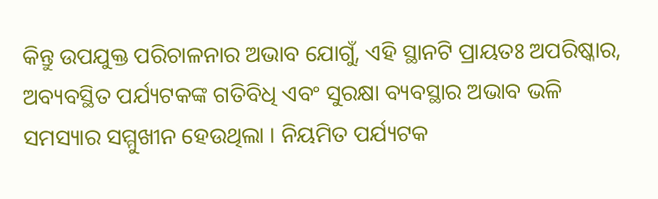କିନ୍ତୁ ଉପଯୁକ୍ତ ପରିଚାଳନାର ଅଭାବ ଯୋଗୁଁ, ଏହି ସ୍ଥାନଟି ପ୍ରାୟତଃ ଅପରିଷ୍କାର, ଅବ୍ୟବସ୍ଥିତ ପର୍ଯ୍ୟଟକଙ୍କ ଗତିବିଧି ଏବଂ ସୁରକ୍ଷା ବ୍ୟବସ୍ଥାର ଅଭାବ ଭଳି ସମସ୍ୟାର ସମ୍ମୁଖୀନ ହେଉଥିଲା । ନିୟମିତ ପର୍ଯ୍ୟଟକ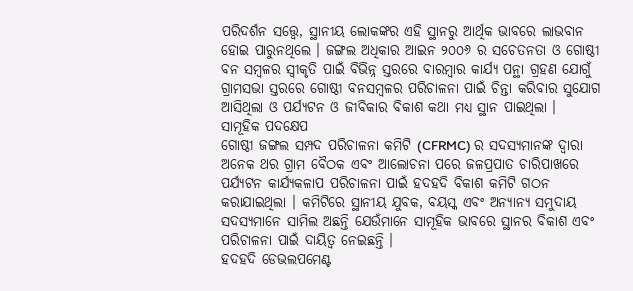ପରିଦର୍ଶନ ସତ୍ତ୍ୱେ, ସ୍ଥାନୀୟ ଲୋକଙ୍କର ଏହି ସ୍ଥାନରୁ ଆର୍ଥିକ ଭାବରେ ଲାଭବାନ ହୋଇ ପାରୁନଥିଲେ । ଜଙ୍ଗଲ ଅଧିକାର ଆଇନ ୨୦୦୬ ର ସଚେତନତା ଓ ଗୋଷ୍ଠୀ ବନ ସମ୍ବଳର ସ୍ୱୀକୃତି ପାଇଁ ବିଭିନ୍ନ ସ୍ତରରେ ବାରମ୍ବାର କାର୍ଯ୍ୟ ପନ୍ଥା ଗ୍ରହଣ ଯୋଗୁଁ ଗ୍ରାମସଭା ସ୍ତରରେ ଗୋଷ୍ଠୀ ବନସମ୍ବଳର ପରିଚାଳନା ପାଇଁ ଚିନ୍ତା କରିବାର ସୁଯୋଗ ଆସିଥିଲା ଓ ପର୍ଯ୍ୟଟନ ଓ ଜୀବିକାର ବିକାଶ କଥା ମଧ୍ୟ ସ୍ଥାନ ପାଇଥିଲା ।
ସାମୂହିକ ପଦକ୍ଷେପ
ଗୋଷ୍ଠୀ ଜଙ୍ଗଲ ସମ୍ପଦ ପରିଚାଳନା କମିଟି (CFRMC) ର ସଦସ୍ୟମାନଙ୍କ ଦ୍ୱାରା ଅନେକ ଥର ଗ୍ରାମ ବୈଠକ ଏବଂ ଆଲୋଚନା ପରେ ଜଳପ୍ରପାତ ଚାରିପାଖରେ ପର୍ଯ୍ୟଟନ କାର୍ଯ୍ୟକଳାପ ପରିଚାଳନା ପାଇଁ ହଦହଦି ବିକାଶ କମିଟି ଗଠନ କରାଯାଇଥିଲା । କମିଟିରେ ସ୍ଥାନୀୟ ଯୁବକ, ବୟସ୍କ ଏବଂ ଅନ୍ୟାନ୍ୟ ସମୁଦାୟ ସଦସ୍ୟମାନେ ସାମିଲ ଅଛନ୍ତି ଯେଉଁମାନେ ସାମୂହିକ ଭାବରେ ସ୍ଥାନର ବିକାଶ ଏବଂ ପରିଚାଳନା ପାଇଁ ଦାୟିତ୍ୱ ନେଇଛନ୍ତି ।
ହଦହଦି ଡେଭଲପମେଣ୍ଟ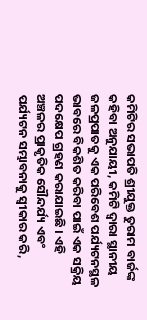କମିଟିର ସଭାପତି ଶ୍ରୀଯୁକ୍ତ ତୁରାମ ବାର୍ଜଙ୍କ କହିବା ଅନୁଯାୟୀ, କମିଟି ଦ୍ୱାରା ସ୍ଥାନୀୟ ଜଳପ୍ରପାତକୁ ଏକ ପରିବେଶ ପର୍ଯ୍ୟଟନସ୍ଥଳ ଭାବରେ ବିକଶିତ କରିବା ପାଇଁ ଏକ ସକ୍ରିୟ ପଦକ୍ଷେପ ଗ୍ରହଣ କରାଯାଇଛି । ଏହି ଅଞ୍ଚଳର ପ୍ରାକୃତିକ ସୌନ୍ଦର୍ଯ୍ୟ ଏବଂ ପର୍ଯ୍ୟଟନ ସମ୍ଭାବନାକୁ ସ୍ୱୀକାର କରି,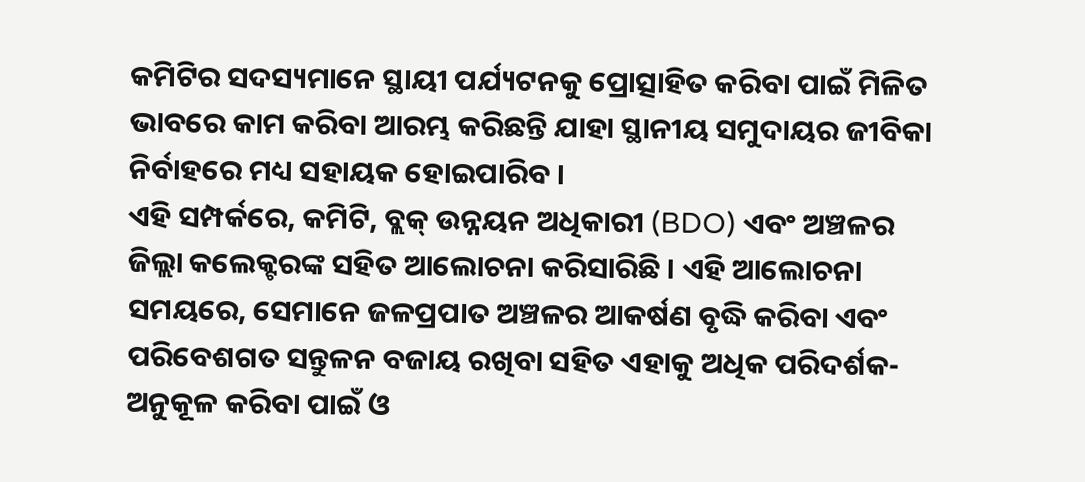କମିଟିର ସଦସ୍ୟମାନେ ସ୍ଥାୟୀ ପର୍ଯ୍ୟଟନକୁ ପ୍ରୋତ୍ସାହିତ କରିବା ପାଇଁ ମିଳିତ ଭାବରେ କାମ କରିବା ଆରମ୍ଭ କରିଛନ୍ତି ଯାହା ସ୍ଥାନୀୟ ସମୁଦାୟର ଜୀବିକା ନିର୍ବାହରେ ମଧ୍ୟ ସହାୟକ ହୋଇପାରିବ ।
ଏହି ସମ୍ପର୍କରେ, କମିଟି, ବ୍ଲକ୍ ଉନ୍ନୟନ ଅଧିକାରୀ (BDO) ଏବଂ ଅଞ୍ଚଳର ଜିଲ୍ଲା କଲେକ୍ଟରଙ୍କ ସହିତ ଆଲୋଚନା କରିସାରିଛି । ଏହି ଆଲୋଚନା ସମୟରେ, ସେମାନେ ଜଳପ୍ରପାତ ଅଞ୍ଚଳର ଆକର୍ଷଣ ବୃଦ୍ଧି କରିବା ଏବଂ ପରିବେଶଗତ ସନ୍ତୁଳନ ବଜାୟ ରଖିବା ସହିତ ଏହାକୁ ଅଧିକ ପରିଦର୍ଶକ-ଅନୁକୂଳ କରିବା ପାଇଁ ଓ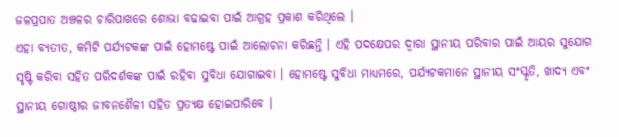ଜଳପ୍ରପାତ ଅଞ୍ଚଳର ଚାରିପାଖରେ ଶୋଭା ବଢାଇବା ପାଇଁ ଆଗ୍ରହ ପ୍ରକାଶ କରିଥିଲେ ।
ଏହା ବ୍ୟତୀତ, କମିଟି ପର୍ଯ୍ୟଟକଙ୍କ ପାଇଁ ହୋମଷ୍ଟେ ପାଇଁ ଆଲୋଚନା କରିଛନ୍ତି । ଏହି ପଦକ୍ଷେପର ଦ୍ୱାରା ସ୍ଥାନୀୟ ପରିବାର ପାଇଁ ଆୟର ସୁଯୋଗ ସୃଷ୍ଟି କରିବା ସହିତ ପରିଦର୍ଶକଙ୍କ ପାଇଁ ରହିବା ସୁବିଧା ଯୋଗାଇବା । ହୋମଷ୍ଟେ ସୁବିଧା ମାଧ୍ୟମରେ, ପର୍ଯ୍ୟଟକମାନେ ସ୍ଥାନୀୟ ସଂସ୍କୃତି, ଖାଦ୍ୟ ଏବଂ ସ୍ଥାନୀୟ ଗୋଷ୍ଠୀର ଜୀବନଶୈଳୀ ସହିତ ପ୍ରତ୍ୟକ୍ଷ ହୋଇପାରିବେ ।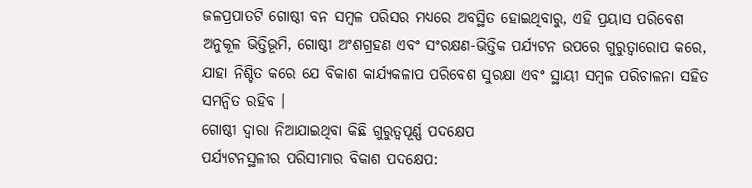ଜଳପ୍ରପାତଟି ଗୋଷ୍ଠୀ ବନ ସମ୍ବଳ ପରିସର ମଧ୍ୟରେ ଅବସ୍ଥିତ ହୋଇଥିବାରୁ, ଏହି ପ୍ରୟାସ ପରିବେଶ ଅନୁକୂଳ ଭିତ୍ତିଭୂମି, ଗୋଷ୍ଠୀ ଅଂଶଗ୍ରହଣ ଏବଂ ସଂରକ୍ଷଣ-ଭିତ୍ତିକ ପର୍ଯ୍ୟଟନ ଉପରେ ଗୁରୁତ୍ୱାରୋପ କରେ, ଯାହା ନିଶ୍ଚିତ କରେ ଯେ ବିକାଶ କାର୍ଯ୍ୟକଳାପ ପରିବେଶ ସୁରକ୍ଷା ଏବଂ ସ୍ଥାୟୀ ସମ୍ବଳ ପରିଚାଳନା ସହିତ ସମନ୍ୱିତ ରହିବ ।
ଗୋଷ୍ଠୀ ଦ୍ୱାରା ନିଆଯାଇଥିବା କିଛି ଗୁରୁତ୍ୱପୂର୍ଣ୍ଣ ପଦକ୍ଷେପ
ପର୍ଯ୍ୟଟନସ୍ଥଳୀର ପରିସୀମାର ବିକାଶ ପଦକ୍ଷେପ: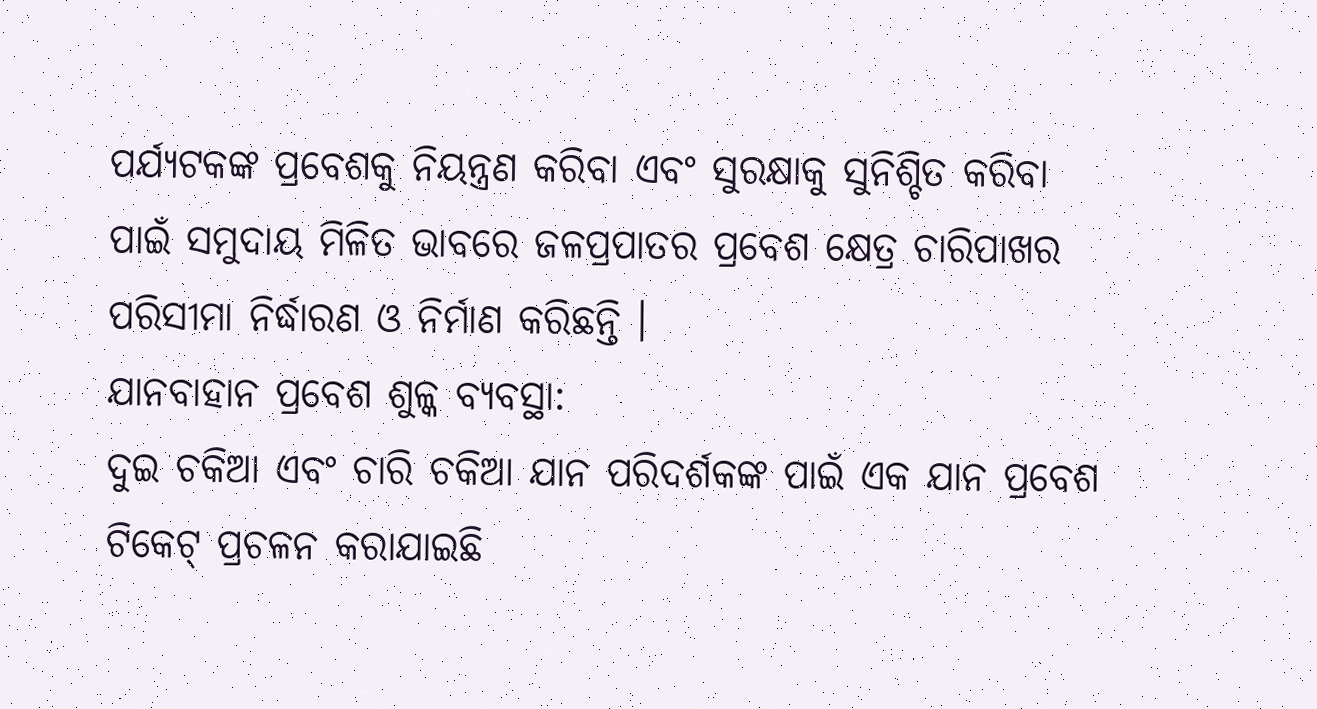ପର୍ଯ୍ୟଟକଙ୍କ ପ୍ରବେଶକୁ ନିୟନ୍ତ୍ରଣ କରିବା ଏବଂ ସୁରକ୍ଷାକୁ ସୁନିଶ୍ଚିତ କରିବା ପାଇଁ ସମୁଦାୟ ମିଳିତ ଭାବରେ ଜଳପ୍ରପାତର ପ୍ରବେଶ କ୍ଷେତ୍ର ଚାରିପାଖର ପରିସୀମା ନିର୍ଦ୍ଧାରଣ ଓ ନିର୍ମାଣ କରିଛନ୍ତି ।
ଯାନବାହାନ ପ୍ରବେଶ ଶୁଳ୍କ ବ୍ୟବସ୍ଥା:
ଦୁଇ ଚକିଆ ଏବଂ ଚାରି ଚକିଆ ଯାନ ପରିଦର୍ଶକଙ୍କ ପାଇଁ ଏକ ଯାନ ପ୍ରବେଶ ଟିକେଟ୍ ପ୍ରଚଳନ କରାଯାଇଛି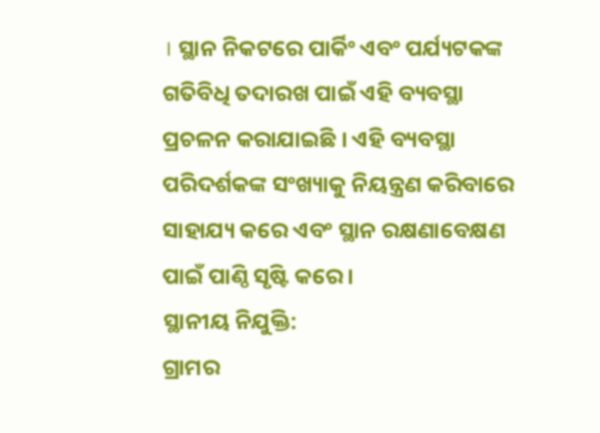। ସ୍ଥାନ ନିକଟରେ ପାର୍କିଂ ଏବଂ ପର୍ଯ୍ୟଟକଙ୍କ ଗତିବିଧି ତଦାରଖ ପାଇଁ ଏହି ବ୍ୟବସ୍ଥା ପ୍ରଚଳନ କରାଯାଇଛି । ଏହି ବ୍ୟବସ୍ଥା ପରିଦର୍ଶକଙ୍କ ସଂଖ୍ୟାକୁ ନିୟନ୍ତ୍ରଣ କରିବାରେ ସାହାଯ୍ୟ କରେ ଏବଂ ସ୍ଥାନ ରକ୍ଷଣାବେକ୍ଷଣ ପାଇଁ ପାଣ୍ଠି ସୃଷ୍ଟି କରେ ।
ସ୍ଥାନୀୟ ନିଯୁକ୍ତି:
ଗ୍ରାମର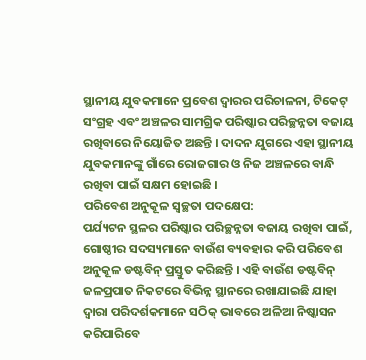ସ୍ଥାନୀୟ ଯୁବକମାନେ ପ୍ରବେଶ ଦ୍ୱାରର ପରିଚାଳନା, ଟିକେଟ୍ ସଂଗ୍ରହ ଏବଂ ଅଞ୍ଚଳର ସାମଗ୍ରିକ ପରିଷ୍କାର ପରିଚ୍ଛନ୍ନତା ବଜାୟ ରଖିବାରେ ନିୟୋଜିତ ଅଛନ୍ତି । ଦାଦନ ଯୁଗରେ ଏହା ସ୍ଥାନୀୟ ଯୁବକମାନଙ୍କୁ ଗାଁରେ ରୋଜଗାର ଓ ନିଜ ଅଞ୍ଚଳରେ ବାନ୍ଧି ରଖିବା ପାଇଁ ସକ୍ଷମ ହୋଇଛି ।
ପରିବେଶ ଅନୁକୂଳ ସ୍ୱଚ୍ଛତା ପଦକ୍ଷେପ:
ପର୍ଯ୍ୟଟନ ସ୍ଥଳର ପରିଷ୍କାର ପରିଚ୍ଛନ୍ନତା ବଜାୟ ରଖିବା ପାଇଁ, ଗୋଷ୍ଠୀର ସଦସ୍ୟମାନେ ବାଉଁଶ ବ୍ୟବହାର କରି ପରିବେଶ ଅନୁକୂଳ ଡଷ୍ଟବିନ୍ ପ୍ରସ୍ତୁତ କରିଛନ୍ତି । ଏହି ବାଉଁଶ ଡଷ୍ଟବିନ୍ ଜଳପ୍ରପାତ ନିକଟରେ ବିଭିନ୍ନ ସ୍ଥାନରେ ରଖାଯାଇଛି ଯାହା ଦ୍ୱାରା ପରିଦର୍ଶକମାନେ ସଠିକ୍ ଭାବରେ ଅଳିଆ ନିଷ୍କାସନ କରିପାରିବେ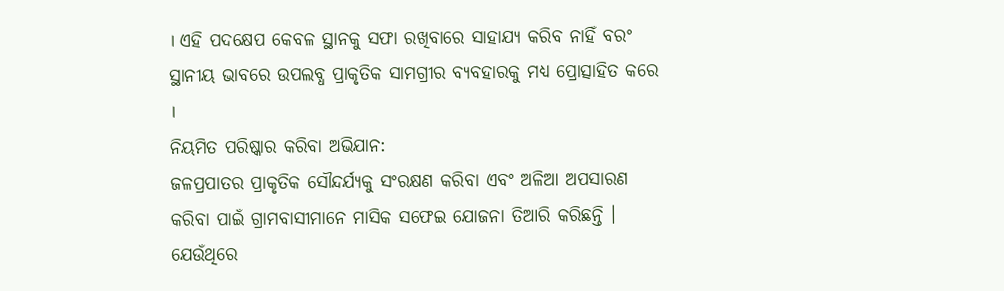। ଏହି ପଦକ୍ଷେପ କେବଳ ସ୍ଥାନକୁ ସଫା ରଖିବାରେ ସାହାଯ୍ୟ କରିବ ନାହିଁ ବରଂ ସ୍ଥାନୀୟ ଭାବରେ ଉପଲବ୍ଧ ପ୍ରାକୃତିକ ସାମଗ୍ରୀର ବ୍ୟବହାରକୁ ମଧ୍ୟ ପ୍ରୋତ୍ସାହିତ କରେ ।
ନିୟମିତ ପରିଷ୍କାର କରିବା ଅଭିଯାନ:
ଜଳପ୍ରପାତର ପ୍ରାକୃତିକ ସୌନ୍ଦର୍ଯ୍ୟକୁ ସଂରକ୍ଷଣ କରିବା ଏବଂ ଅଳିଆ ଅପସାରଣ କରିବା ପାଇଁ ଗ୍ରାମବାସୀମାନେ ମାସିକ ସଫେଇ ଯୋଜନା ତିଆରି କରିଛନ୍ତି । ଯେଉଁଥିରେ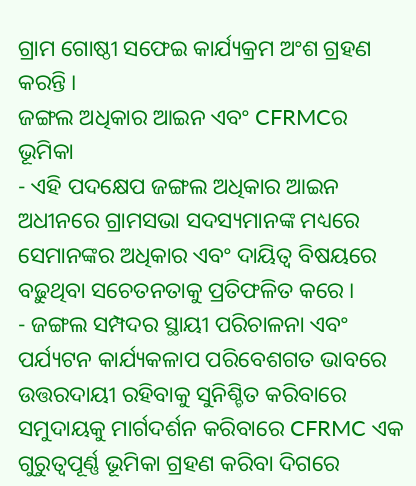ଗ୍ରାମ ଗୋଷ୍ଠୀ ସଫେଇ କାର୍ଯ୍ୟକ୍ରମ ଅଂଶ ଗ୍ରହଣ କରନ୍ତି ।
ଜଙ୍ଗଲ ଅଧିକାର ଆଇନ ଏବଂ CFRMCର ଭୂମିକା
- ଏହି ପଦକ୍ଷେପ ଜଙ୍ଗଲ ଅଧିକାର ଆଇନ ଅଧୀନରେ ଗ୍ରାମସଭା ସଦସ୍ୟମାନଙ୍କ ମଧ୍ୟରେ ସେମାନଙ୍କର ଅଧିକାର ଏବଂ ଦାୟିତ୍ୱ ବିଷୟରେ ବଢ଼ୁଥିବା ସଚେତନତାକୁ ପ୍ରତିଫଳିତ କରେ ।
- ଜଙ୍ଗଲ ସମ୍ପଦର ସ୍ଥାୟୀ ପରିଚାଳନା ଏବଂ ପର୍ଯ୍ୟଟନ କାର୍ଯ୍ୟକଳାପ ପରିବେଶଗତ ଭାବରେ ଉତ୍ତରଦାୟୀ ରହିବାକୁ ସୁନିଶ୍ଚିତ କରିବାରେ ସମୁଦାୟକୁ ମାର୍ଗଦର୍ଶନ କରିବାରେ CFRMC ଏକ ଗୁରୁତ୍ୱପୂର୍ଣ୍ଣ ଭୂମିକା ଗ୍ରହଣ କରିବା ଦିଗରେ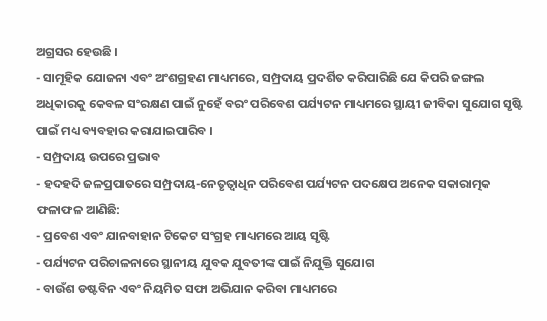ଅଗ୍ରସର ହେଉଛି ।
- ସାମୂହିକ ଯୋଜନା ଏବଂ ଅଂଶଗ୍ରହଣ ମାଧ୍ୟମରେ, ସମ୍ପ୍ରଦାୟ ପ୍ରଦର୍ଶିତ କରିପାରିଛି ଯେ କିପରି ଜଙ୍ଗଲ ଅଧିକାରକୁ କେବଳ ସଂରକ୍ଷଣ ପାଇଁ ନୁହେଁ ବରଂ ପରିବେଶ ପର୍ଯ୍ୟଟନ ମାଧ୍ୟମରେ ସ୍ଥାୟୀ ଜୀବିକା ସୁଯୋଗ ସୃଷ୍ଟି ପାଇଁ ମଧ୍ୟ ବ୍ୟବହାର କରାଯାଇପାରିବ ।
- ସମ୍ପ୍ରଦାୟ ଉପରେ ପ୍ରଭାବ
- ହଦହଦି ଜଳପ୍ରପାତରେ ସମ୍ପ୍ରଦାୟ-ନେତୃତ୍ୱାଧିନ ପରିବେଶ ପର୍ଯ୍ୟଟନ ପଦକ୍ଷେପ ଅନେକ ସକାରାତ୍ମକ ଫଳାଫଳ ଆଣିଛି:
- ପ୍ରବେଶ ଏବଂ ଯାନବାହାନ ଟିକେଟ ସଂଗ୍ରହ ମାଧ୍ୟମରେ ଆୟ ସୃଷ୍ଟି
- ପର୍ଯ୍ୟଟନ ପରିଚାଳନାରେ ସ୍ଥାନୀୟ ଯୁବକ ଯୁବତୀଙ୍କ ପାଇଁ ନିଯୁକ୍ତି ସୁଯୋଗ
- ବାଉଁଶ ଡଷ୍ଟବିନ ଏବଂ ନିୟମିତ ସଫା ଅଭିଯାନ କରିବା ମାଧ୍ୟମରେ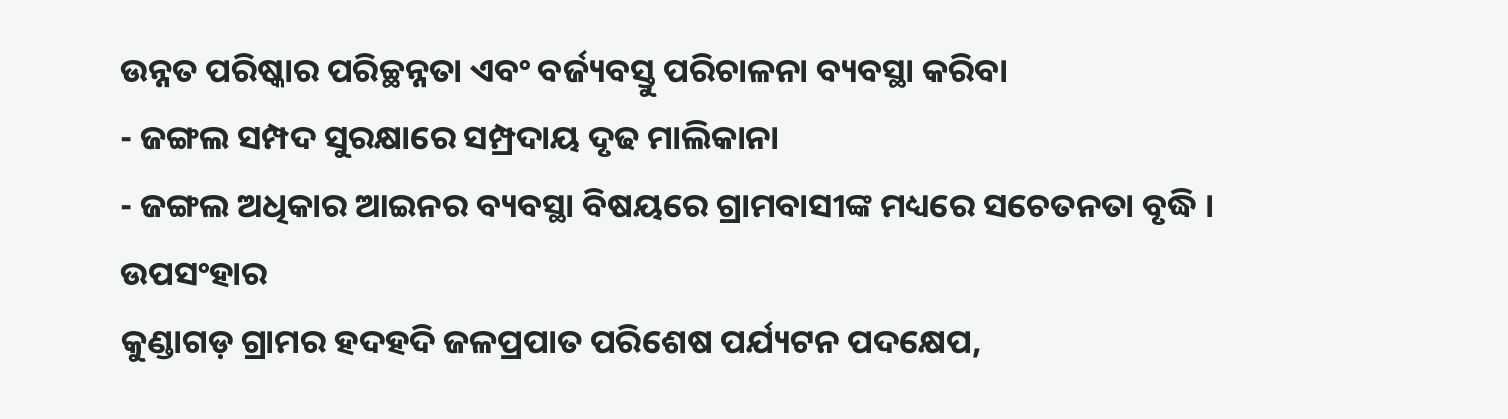ଉନ୍ନତ ପରିଷ୍କାର ପରିଚ୍ଛନ୍ନତା ଏବଂ ବର୍ଜ୍ୟବସ୍ତୁ ପରିଚାଳନା ବ୍ୟବସ୍ଥା କରିବା
- ଜଙ୍ଗଲ ସମ୍ପଦ ସୁରକ୍ଷାରେ ସମ୍ପ୍ରଦାୟ ଦୃଢ ମାଲିକାନା
- ଜଙ୍ଗଲ ଅଧିକାର ଆଇନର ବ୍ୟବସ୍ଥା ବିଷୟରେ ଗ୍ରାମବାସୀଙ୍କ ମଧ୍ୟରେ ସଚେତନତା ବୃଦ୍ଧି ।
ଉପସଂହାର
କୁଣ୍ଡାଗଡ଼ ଗ୍ରାମର ହଦହଦି ଜଳପ୍ରପାତ ପରିଶେଷ ପର୍ଯ୍ୟଟନ ପଦକ୍ଷେପ,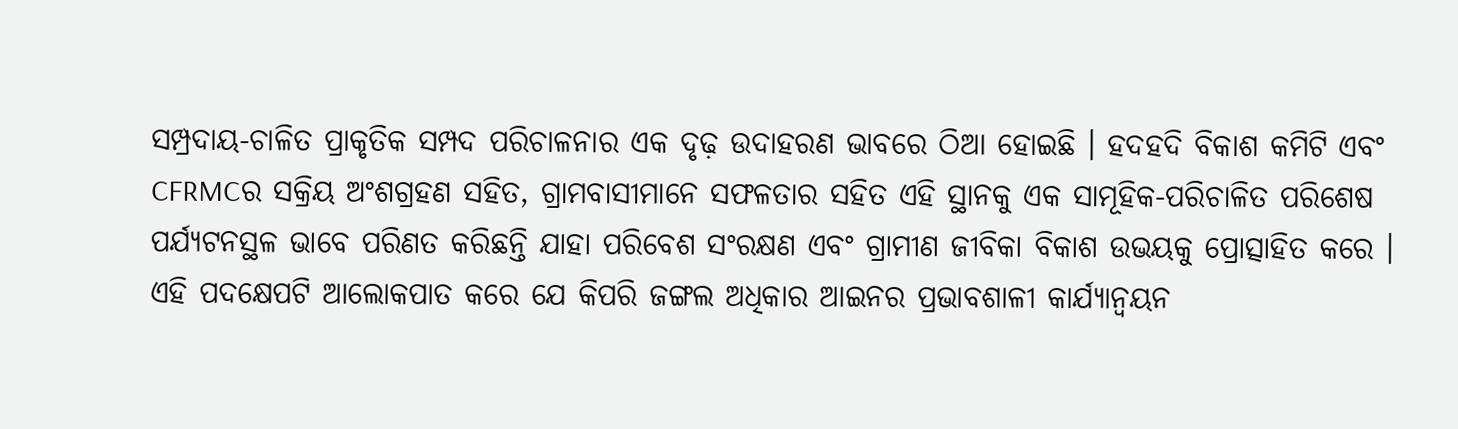ସମ୍ପ୍ରଦାୟ-ଚାଳିତ ପ୍ରାକୃତିକ ସମ୍ପଦ ପରିଚାଳନାର ଏକ ଦୃଢ଼ ଉଦାହରଣ ଭାବରେ ଠିଆ ହୋଇଛି । ହଦହଦି ବିକାଶ କମିଟି ଏବଂ CFRMCର ସକ୍ରିୟ ଅଂଶଗ୍ରହଣ ସହିତ, ଗ୍ରାମବାସୀମାନେ ସଫଳତାର ସହିତ ଏହି ସ୍ଥାନକୁ ଏକ ସାମୂହିକ-ପରିଚାଳିତ ପରିଶେଷ ପର୍ଯ୍ୟଟନସ୍ଥଳ ଭାବେ ପରିଣତ କରିଛନ୍ତି ଯାହା ପରିବେଶ ସଂରକ୍ଷଣ ଏବଂ ଗ୍ରାମୀଣ ଜୀବିକା ବିକାଶ ଉଭୟକୁ ପ୍ରୋତ୍ସାହିତ କରେ ।
ଏହି ପଦକ୍ଷେପଟି ଆଲୋକପାତ କରେ ଯେ କିପରି ଜଙ୍ଗଲ ଅଧିକାର ଆଇନର ପ୍ରଭାବଶାଳୀ କାର୍ଯ୍ୟାନ୍ୱୟନ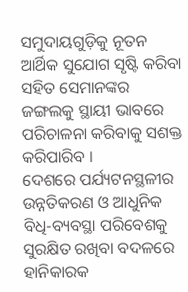ସମୁଦାୟଗୁଡ଼ିକୁ ନୂତନ ଆର୍ଥିକ ସୁଯୋଗ ସୃଷ୍ଟି କରିବା ସହିତ ସେମାନଙ୍କର ଜଙ୍ଗଲକୁ ସ୍ଥାୟୀ ଭାବରେ ପରିଚାଳନା କରିବାକୁ ସଶକ୍ତ କରିପାରିବ ।
ଦେଶରେ ପର୍ଯ୍ୟଟନସ୍ଥଳୀର ଉନ୍ନତିକରଣ ଓ ଆଧୁନିକ ବିଧି-ବ୍ୟବସ୍ଥା ପରିବେଶକୁ ସୁରକ୍ଷିତ ରଖିବା ବଦଳରେ ହାନିକାରକ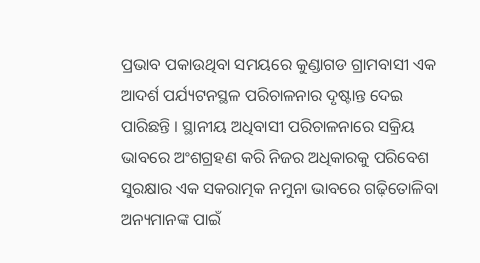ପ୍ରଭାବ ପକାଉଥିବା ସମୟରେ କୁଣ୍ଡାଗଡ ଗ୍ରାମବାସୀ ଏକ ଆଦର୍ଶ ପର୍ଯ୍ୟଟନସ୍ଥଳ ପରିଚାଳନାର ଦୃଷ୍ଟାନ୍ତ ଦେଇ ପାରିଛନ୍ତି । ସ୍ଥାନୀୟ ଅଧିବାସୀ ପରିଚାଳନାରେ ସକ୍ରିୟ ଭାବରେ ଅଂଶଗ୍ରହଣ କରି ନିଜର ଅଧିକାରକୁ ପରିବେଶ ସୁରକ୍ଷାର ଏକ ସକରାତ୍ମକ ନମୁନା ଭାବରେ ଗଢ଼ିତୋଳିବା ଅନ୍ୟମାନଙ୍କ ପାଇଁ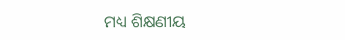ମଧ୍ୟ ଶିକ୍ଷଣୀୟ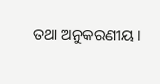ତଥା ଅନୁକରଣୀୟ ।